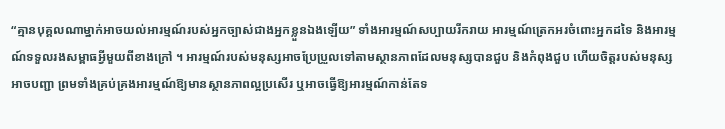“គ្មានបុគ្គលណាម្នាក់អាចយល់អារម្មណ៍របស់អ្នកច្បាស់ជាងអ្នកខ្លួនឯងឡើយ” ទាំងអារម្មណ៍សប្បាយរីករាយ អារម្មណ៍ត្រេកអរចំពោះអ្នកដទៃ និងអារម្មណ៍ទទួលរងសម្ពាធអ្វីមួយពីខាងក្រៅ ។ អារម្មណ៍របស់មនុស្សអាចប្រែប្រួលទៅតាមស្ថានភាពដែលមនុស្សបានជួប និងកំពុងជួប ហើយចិត្តរបស់មនុស្សអាចបញ្ជា ព្រមទាំងគ្រប់គ្រងអារម្មណ៍ឱ្យមានស្ថានភាពល្អប្រសើរ ឬអាចធ្វើឱ្យអារម្មណ៍កាន់តែទ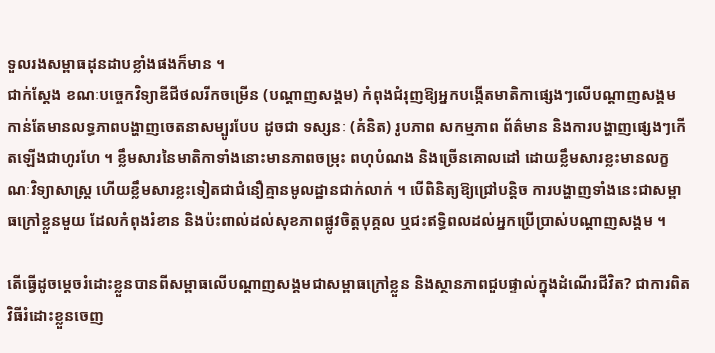ទួលរងសម្ពាធដុនដាបខ្លាំងផងក៏មាន ។
ជាក់ស្តែង ខណៈបច្ចេកវិទ្យាឌីជីថលរីកចម្រើន (បណ្តាញសង្គម) កំពុងជំរុញឱ្យអ្នកបង្កើតមាតិកាផ្សេងៗលើបណ្តាញសង្គម កាន់តែមានលទ្ធភាពបង្ហាញចេតនាសម្បូរបែប ដូចជា ទស្សនៈ (គំនិត) រូបភាព សកម្មភាព ព័ត៌មាន និងការបង្ហាញផ្សេងៗកើតឡើងជាហូរហែ ។ ខ្លឹមសារនៃមាតិកាទាំងនោះមានភាពចម្រុះ ពហុបំណង និងច្រើនគោលដៅ ដោយខ្លឹមសារខ្លះមានលក្ខណៈវិទ្យាសាស្ត្រ ហើយខ្លឹមសារខ្លះទៀតជាជំនឿគ្មានមូលដ្ឋានជាក់លាក់ ។ បើពិនិត្យឱ្យជ្រៅបន្តិច ការបង្ហាញទាំងនេះជាសម្ពាធក្រៅខ្លួនមួយ ដែលកំពុងរំខាន និងប៉ះពាល់ដល់សុខភាពផ្លូវចិត្តបុគ្គល ឬជះឥទ្ធិពលដល់អ្នកប្រើប្រាស់បណ្តាញសង្គម ។

តើធ្វើដូចម្តេចរំដោះខ្លួនបានពីសម្ពាធលើបណ្តាញសង្គមជាសម្ពាធក្រៅខ្លួន និងស្ថានភាពជួបផ្ទាល់ក្នុងដំណើរជីវិត? ជាការពិតវិធីរំដោះខ្លួនចេញ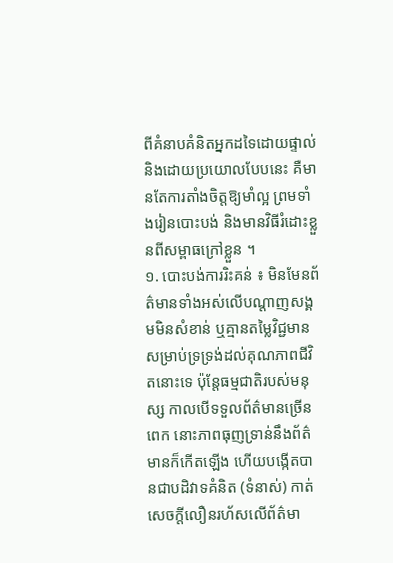ពីគំនាបគំនិតអ្នកដទៃដោយផ្ទាល់ និងដោយប្រយោលបែបនេះ គឺមានតែការតាំងចិត្តឱ្យមាំល្អ ព្រមទាំងរៀនបោះបង់ និងមានវិធីរំដោះខ្លួនពីសម្ពាធក្រៅខ្លួន ។
១. បោះបង់ការរិះគន់ ៖ មិនមែនព័ត៌មានទាំងអស់លើបណ្តាញសង្គមមិនសំខាន់ ឬគ្មានតម្លៃវិជ្ជមានសម្រាប់ទ្រទ្រង់ដល់គុណភាពជីវិតនោះទេ ប៉ុន្តែធម្មជាតិរបស់មនុស្ស កាលបើទទួលព័ត៌មានច្រើនពេក នោះភាពធុញទ្រាន់នឹងព័ត៌មានក៏កើតឡើង ហើយបង្កើតបានជាបដិវាទគំនិត (ទំនាស់) កាត់សេចក្តីលឿនរហ័សលើព័ត៌មា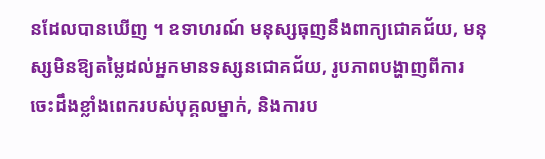នដែលបានឃើញ ។ ឧទាហរណ៍ មនុស្សធុញនឹងពាក្យជោគជ័យ, មនុស្សមិនឱ្យតម្លៃដល់អ្នកមានទស្សនជោគជ័យ, រូបភាពបង្ហាញពីការចេះដឹងខ្លាំងពេករបស់បុគ្គលម្នាក់, និងការប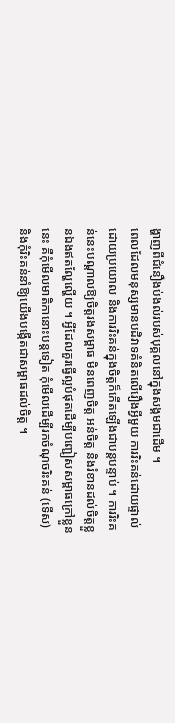ង្ហាញពីជំនឿងប់ងល់របស់បុគ្គលនៅក្នុងសង្គមជាដើម ។
ពេលដែលមនុស្សមានបដិវាទគំនិតលើរឿងអ្វីមួយ ការរិះគន់ដោយផ្ទាល់ ដោយប្រយោល និងការរិះគន់ក្នុងចិត្តក៏កើតឡើងជាបន្តបន្ទាប់ ។ ការរិះគន់នេះបណ្តាលឱ្យចិត្តរងសម្ពាធ មិនពេញចិត្ត អន់ចិត្ត និងរំខានដល់ចិត្តខ្លួនឯងឥតល្ហែល្ហើយ ។ អ្វីដែលគួរធ្វើល្អបំផុតដើម្បីបញ្ជៀសសម្ពាធក្រៅខ្លួននេះ គឺកុំមើលមាតិកានោះបន្តទៀត កុំមើលដើម្បីរកចំណុចរិះគន់ (ទើស) និងកុំរិះគន់នាំឱ្យយើងបង្កើតជាសម្ពាធដល់ចិត្ត ។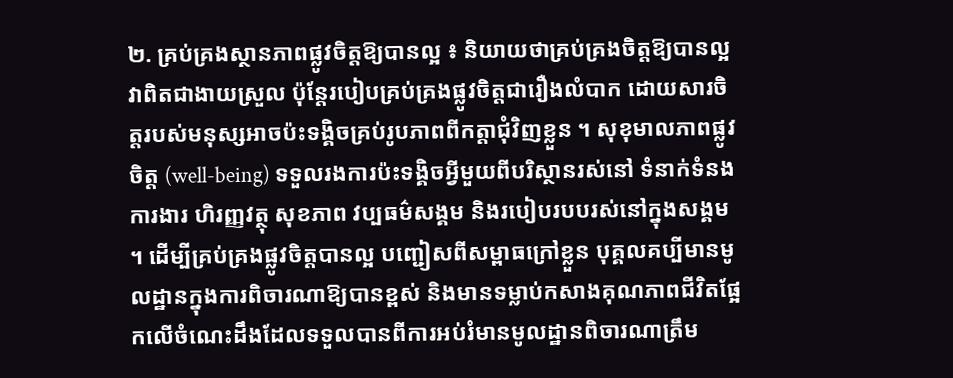២. គ្រប់គ្រងស្ថានភាពផ្លូវចិត្តឱ្យបានល្អ ៖ និយាយថាគ្រប់គ្រងចិត្តឱ្យបានល្អវាពិតជាងាយស្រួល ប៉ុន្តែរបៀបគ្រប់គ្រងផ្លូវចិត្តជារឿងលំបាក ដោយសារចិត្តរបស់មនុស្សអាចប៉ះទង្គិចគ្រប់រូបភាពពីកត្តាជុំវិញខ្លួន ។ សុខុមាលភាពផ្លូវចិត្ត (well-being) ទទួលរងការប៉ះទង្គិចអ្វីមួយពីបរិស្ថានរស់នៅ ទំនាក់ទំនង ការងារ ហិរញ្ញវត្ថុ សុខភាព វប្បធម៌សង្គម និងរបៀបរបបរស់នៅក្នុងសង្គម ។ ដើម្បីគ្រប់គ្រងផ្លូវចិត្តបានល្អ បញ្ជៀសពីសម្ពាធក្រៅខ្លួន បុគ្គលគប្បីមានមូលដ្ឋានក្នុងការពិចារណាឱ្យបានខ្ពស់ និងមានទម្លាប់កសាងគុណភាពជីវិតផ្អែកលើចំណេះដឹងដែលទទួលបានពីការអប់រំមានមូលដ្ឋានពិចារណាត្រឹម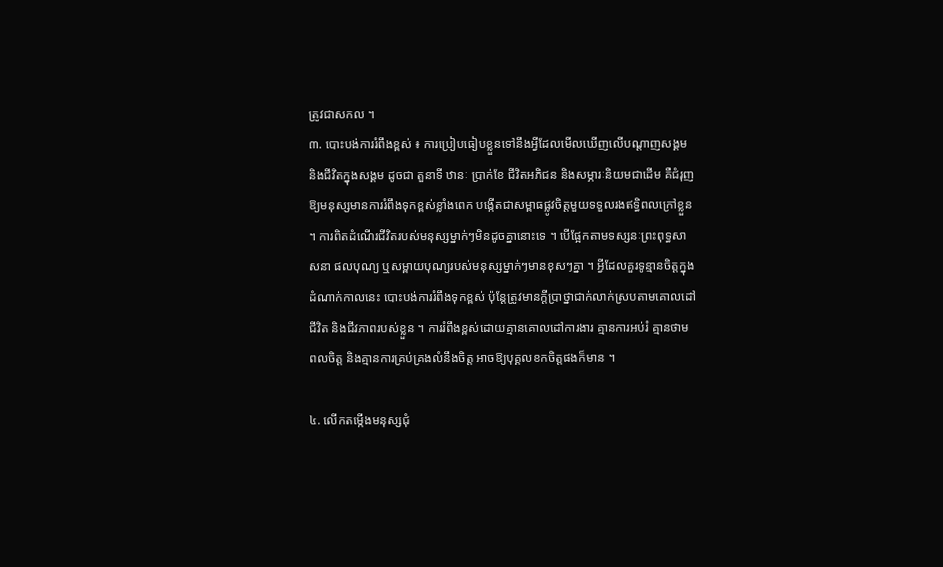ត្រូវជាសកល ។
៣. បោះបង់ការរំពឹងខ្ពស់ ៖ ការប្រៀបធៀបខ្លួនទៅនឹងអ្វីដែលមើលឃើញលើបណ្តាញសង្គម និងជីវិតក្នុងសង្គម ដូចជា តួនាទី ឋានៈ ប្រាក់ខែ ជីវិតអភិជន និងសម្ភារៈនិយមជាដើម គឺជំរុញឱ្យមនុស្សមានការរំពឹងទុកខ្ពស់ខ្លាំងពេក បង្កើតជាសម្ពាធផ្លូវចិត្តមួយទទួលរងឥទ្ធិពលក្រៅខ្លួន ។ ការពិតដំណើរជីវិតរបស់មនុស្សម្នាក់ៗមិនដូចគ្នានោះទេ ។ បើផ្អែកតាមទស្សនៈព្រះពុទ្ធសាសនា ផលបុណ្យ ឬសម្ពាយបុណ្យរបស់មនុស្សម្នាក់ៗមានខុសៗគ្នា ។ អ្វីដែលគួរទូន្មានចិត្តក្នុងដំណាក់កាលនេះ បោះបង់ការរំពឹងទុកខ្ពស់ ប៉ុន្តែត្រូវមានក្តីប្រាថ្នាជាក់លាក់ស្របតាមគោលដៅជីវិត និងជីវភាពរបស់ខ្លួន ។ ការរំពឹងខ្ពស់ដោយគ្មានគោលដៅការងារ គ្មានការអប់រំ គ្មានថាមពលចិត្ត និងគ្មានការគ្រប់គ្រងលំនឹងចិត្ត អាចឱ្យបុគ្គលខកចិត្តផងក៏មាន ។

៤. លើកតម្កើងមនុស្សជុំ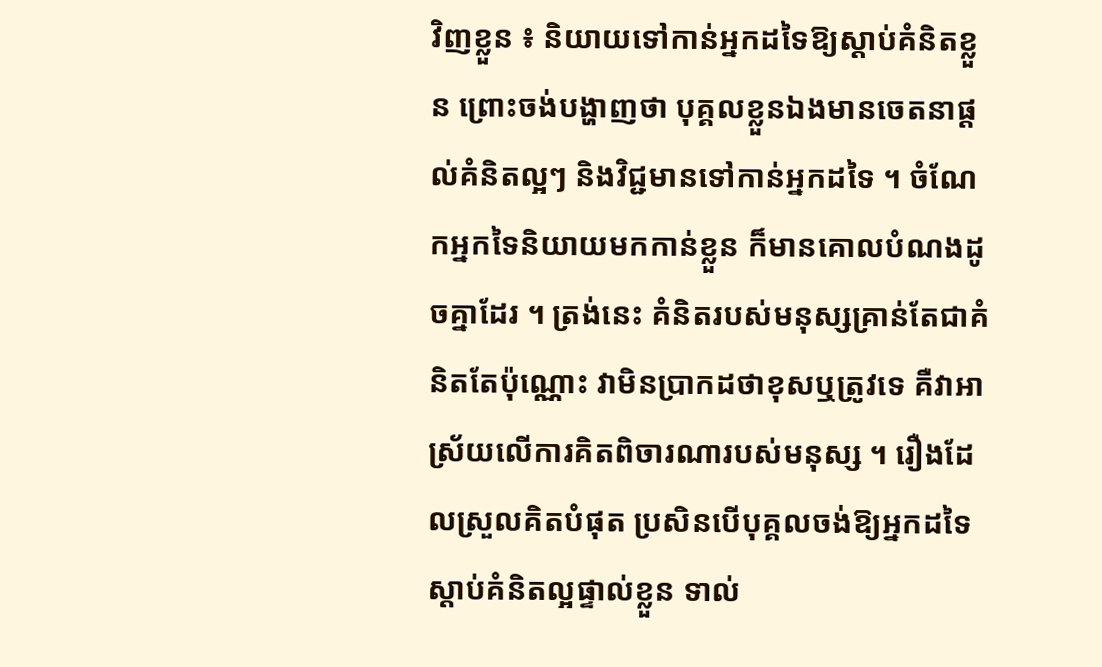វិញខ្លួន ៖ និយាយទៅកាន់អ្នកដទៃឱ្យស្តាប់គំនិតខ្លួន ព្រោះចង់បង្ហាញថា បុគ្គលខ្លួនឯងមានចេតនាផ្តល់គំនិតល្អៗ និងវិជ្ជមានទៅកាន់អ្នកដទៃ ។ ចំណែកអ្នកទៃនិយាយមកកាន់ខ្លួន ក៏មានគោលបំណងដូចគ្នាដែរ ។ ត្រង់នេះ គំនិតរបស់មនុស្សគ្រាន់តែជាគំនិតតែប៉ុណ្ណោះ វាមិនប្រាកដថាខុសឬត្រូវទេ គឺវាអាស្រ័យលើការគិតពិចារណារបស់មនុស្ស ។ រឿងដែលស្រួលគិតបំផុត ប្រសិនបើបុគ្គលចង់ឱ្យអ្នកដទៃស្តាប់គំនិតល្អផ្ទាល់ខ្លួន ទាល់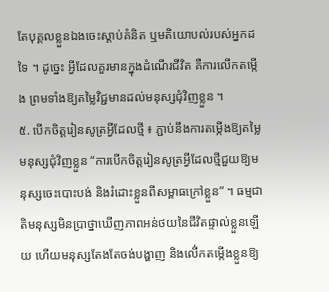តែបុគ្គលខ្លួនឯងចេះស្តាប់គំនិត ឬមតិយោបល់របស់អ្នកដទៃ ។ ដូច្នេះ អ្វីដែលគួរមានក្នុងដំណើរជីវិត គឺការលើកតម្កើង ព្រមទាំងឱ្យតម្លៃវិជ្ជមានដល់មនុស្សជុំវិញខ្លួន ។
៥. បើកចិត្តរៀនសូត្រអ្វីដែលថ្មី ៖ ភ្ជាប់នឹងការតម្កើងឱ្យតម្លៃមនុស្សជុំវិញខ្លួន “ការបើកចិត្តរៀនសូត្រអ្វីដែលថ្មីជួយឱ្យមនុស្សចេះបោះបង់ និងរំដោះខ្លួនពីសម្ពាធក្រៅខ្លួន” ។ ធម្មជាតិមនុស្សមិនប្រាថ្នាឃើញភាពអន់ថយនៃជីវិតផ្ទាល់ខ្លួនឡើយ ហើយមនុស្សតែងតែចង់បង្ហាញ និងលើ់កតម្កើងខ្លួនឱ្យ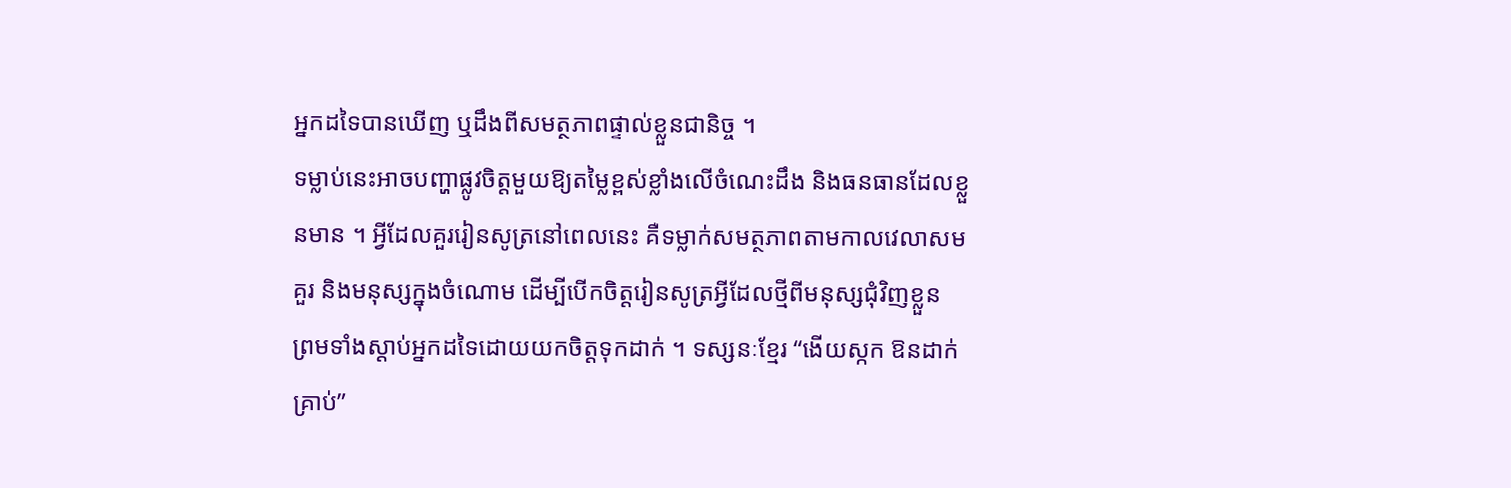អ្នកដទៃបានឃើញ ឬដឹងពីសមត្ថភាពផ្ទាល់ខ្លួនជានិច្ច ។
ទម្លាប់នេះអាចបញ្ហាផ្លូវចិត្តមួយឱ្យតម្លៃខ្ពស់ខ្លាំងលើចំណេះដឹង និងធនធានដែលខ្លួនមាន ។ អ្វីដែលគួររៀនសូត្រនៅពេលនេះ គឺទម្លាក់សមត្ថភាពតាមកាលវេលាសមគួរ និងមនុស្សក្នុងចំណោម ដើម្បីបើកចិត្តរៀនសូត្រអ្វីដែលថ្មីពីមនុស្សជុំវិញខ្លួន ព្រមទាំងស្តាប់អ្នកដទៃដោយយកចិត្តទុកដាក់ ។ ទស្សនៈខ្មែរ “ងើយស្កក ឱនដាក់គ្រាប់”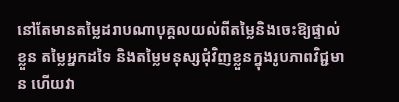នៅតែមានតម្លៃដរាបណាបុគ្គលយល់ពីតម្លៃនិងចេះឱ្យផ្ទាល់ខ្លួន តម្លៃអ្នកដទៃ និងតម្លៃមនុស្សជុំវិញខ្លួនក្នុងរូបភាពវិជ្ជមាន ហើយវា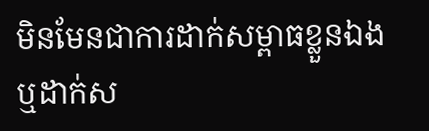មិនមែនជាការដាក់សម្ពាធខ្លួនឯង ឬដាក់ស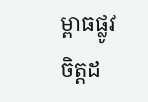ម្ពាធផ្លូវចិត្តដ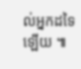ល់អ្នកដទៃឡើយ ៕